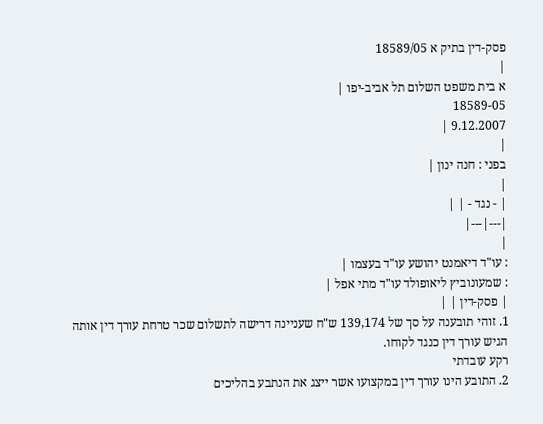פסק-דין בתיק א 18589/05
|
א בית משפט השלום תל אביב-יפו |
18589-05
9.12.2007 |
|
בפני : חנה ינון |
|
| - נגד - | |
|---|---|
|
: עו"ד דיאמנט יהושע עו"ד בעצמו |
: שמעונוביץ ליאופולד עו"ד מתי אפל |
| פסק-דין | |
1. זוהי תובענה על סך של 139,174 ש"ח שעניינה דרישה לתשלום שכר טרחת עורך דין אותה הגיש עורך דין כנגד לקוחו.
רקע עובדתי
2. התובע הינו עורך דין במקצועו אשר ייצג את הנתבע בהליכים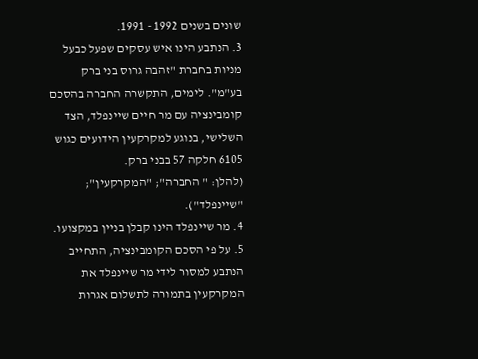שונים בשנים 1992 - 1991.
3. הנתבע הינו איש עסקים שפעל כבעל מניות בחברת "זהבה גרוס בני ברק בע"מ". לימים, התקשרה החברה בהסכם קומבינציה עם מר חיים שיינפלד, הצד השלישי, בנוגע למקרקעין הידועים כגוש 6105 חלקה 57 בבני ברק.
(להלן: " החברה"; "המקרקעין"; "שיינפלד").
4. מר שיינפלד הינו קבלן בניין במקצועו.
5. על פי הסכם הקומבינציה, התחייב הנתבע למסור לידי מר שיינפלד את המקרקעין בתמורה לתשלום אגרות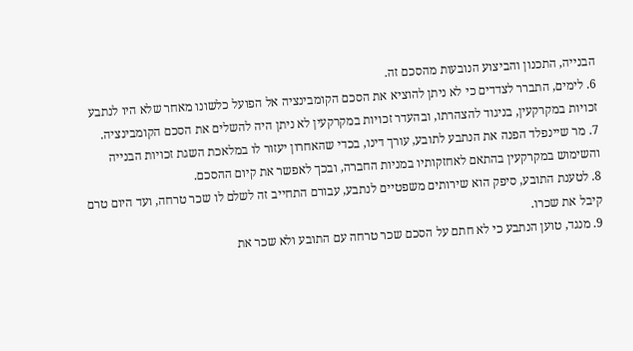הבנייה, התכנון והביצוע הנובעות מהסכם זה.
6. לימים, התברר לצדדים כי לא ניתן להוציא את הסכם הקומבינציה אל הפועל כלשונו מאחר שלא היו לנתבע זכויות במקרקעין, בניגוד להצהרתו, ובהעדר זכויות במקרקעין לא ניתן היה להשלים את הסכם הקומבינציה.
7. מר שיינפלד הפנה את הנתבע לתובע, עורך דינו, בכדי שהאחרון יעזור לו במלאכת השגת זכויות הבנייה והשימוש במקרקעין בהתאם לאחזקותיו במניות החברה, ובכך לאפשר את קיום ההסכם.
8. לטענת התובע, סיפק הוא שירותים משפטיים לנתבע, עבורם התחייב זה לשלם לו שכר טרחה, ועד היום טרם קיבל את שכרו.
9. מנגד, טוען הנתבע כי לא חתם על הסכם שכר טרחה עם התובע ולא שכר את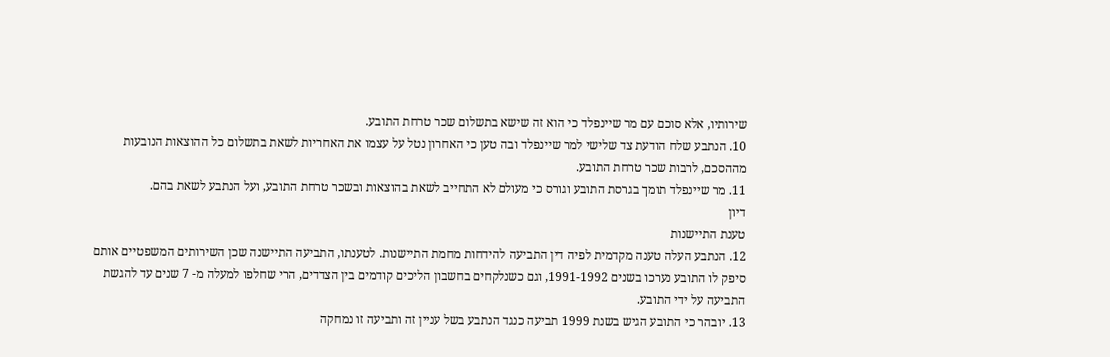שירותיו, אלא סוכם עם מר שיינפלד כי הוא זה שישא בתשלום שכר טרחת התובע.
10. הנתבע שלח הודעת צד שלישי למר שיינפלד ובה טען כי האחרון נטל על עצמו את האחריות לשאת בתשלום כל ההוצאות הנובעות מההסכם, לרבות שכר טרחת התובע.
11. מר שיינפלד תומך בגרסת התובע וגורס כי מעולם לא התחייב לשאת בהוצאות ובשכר טרחת התובע, ועל הנתבע לשאת בהם.
דיון
טענת התיישנות
12. הנתבע העלה טענה מקדמית לפיה דין התביעה להידחות מחמת התיישנות. לטענתו, התביעה התיישנה שכן השירותים המשפטיים אותם סיפק לו התובע נערכו בשנים 1991-1992, וגם כשנלקחים בחשבון הליכים קודמים בין הצדדים, הרי שחלפו למעלה מ- 7 שנים עד להגשת התביעה על ידי התובע.
13. יובהר כי התובע הגיש בשנת 1999 תביעה כנגד הנתבע בשל עניין זה ותביעה זו נמחקה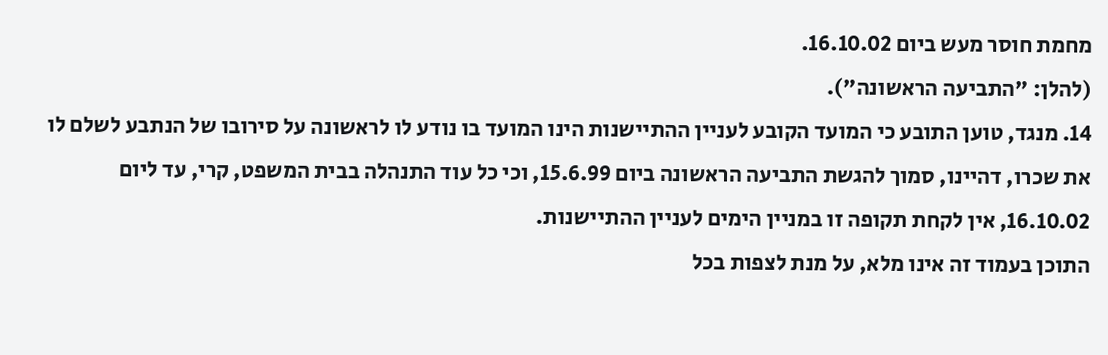מחמת חוסר מעש ביום 16.10.02.
(להלן: "התביעה הראשונה").
14. מנגד, טוען התובע כי המועד הקובע לעניין ההתיישנות הינו המועד בו נודע לו לראשונה על סירובו של הנתבע לשלם לו את שכרו, דהיינו, סמוך להגשת התביעה הראשונה ביום 15.6.99, וכי כל עוד התנהלה בבית המשפט, קרי, עד ליום 16.10.02, אין לקחת תקופה זו במניין הימים לעניין ההתיישנות.
התוכן בעמוד זה אינו מלא, על מנת לצפות בכל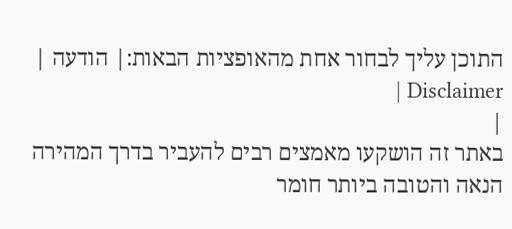התוכן עליך לבחור אחת מהאופציות הבאות:| הודעה | Disclaimer |
|
באתר זה הושקעו מאמצים רבים להעביר בדרך המהירה הנאה והטובה ביותר חומר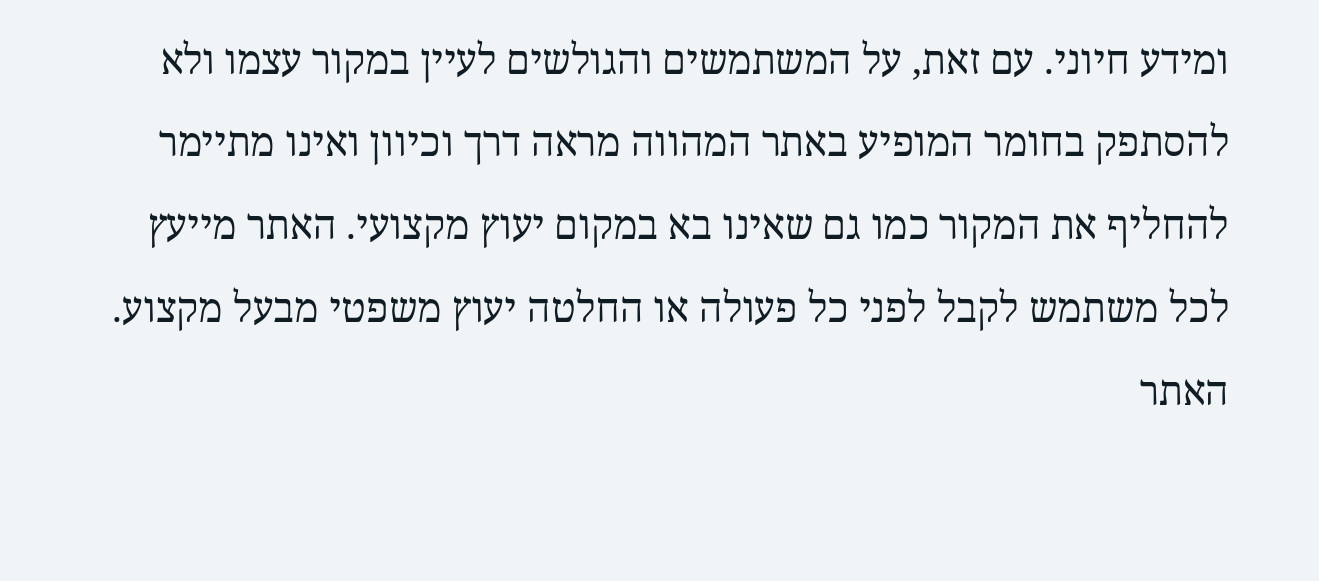ומידע חיוני. עם זאת, על המשתמשים והגולשים לעיין במקור עצמו ולא להסתפק בחומר המופיע באתר המהווה מראה דרך וכיוון ואינו מתיימר להחליף את המקור כמו גם שאינו בא במקום יעוץ מקצועי. האתר מייעץ לכל משתמש לקבל לפני כל פעולה או החלטה יעוץ משפטי מבעל מקצוע. האתר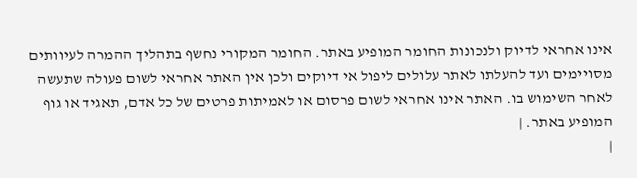אינו אחראי לדיוק ולנכונות החומר המופיע באתר. החומר המקורי נחשף בתהליך ההמרה לעיוותים מסויימים ועד להעלתו לאתר עלולים ליפול אי דיוקים ולכן אין האתר אחראי לשום פעולה שתעשה לאחר השימוש בו. האתר אינו אחראי לשום פרסום או לאמיתות פרטים של כל אדם, תאגיד או גוף המופיע באתר. |
|